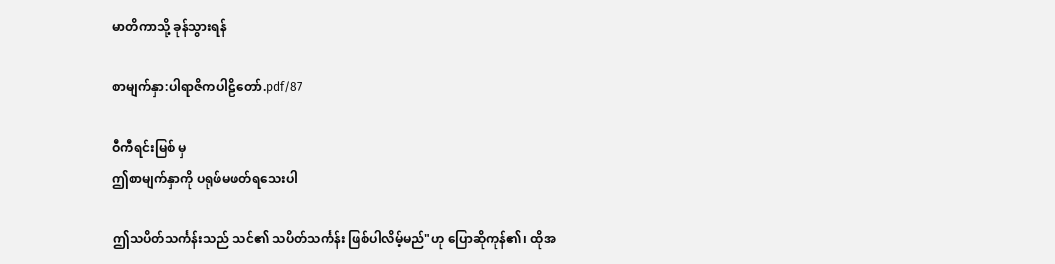မာတိကာသို့ ခုန်သွားရန်

စာမျက်နှာ:ပါရာဇိကပါဠိတော်.pdf/87

ဝီကီရင်းမြစ် မှ
ဤစာမျက်နှာကို ပရုဖ်မဖတ်ရသေးပါ

ဤသပိတ်သင်္ကန်းသည် သင်၏ သပိတ်သင်္ကန်း ဖြစ်ပါလိမ့်မည်"ဟု ပြောဆိုကုန်၏၊ ထိုအ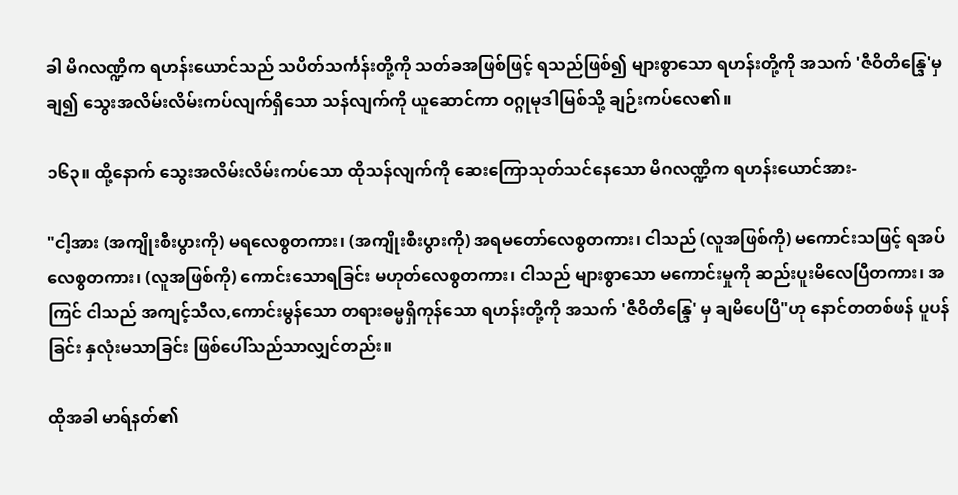ခါ မိဂလဏ္ဍိက ရဟန်းယောင်သည် သပိတ်သင်္ကန်းတို့ကို သတ်ခအဖြစ်ဖြင့် ရသည်ဖြစ်၍ များစွာသော ရဟန်းတို့ကို အသက် 'ဇီဝိတိန္ဒြေ'မှ ချ၍ သွေးအလိမ်းလိမ်းကပ်လျက်ရှိသော သန်လျက်ကို ယူဆောင်ကာ ဝဂ္ဂုမုဒါမြစ်သို့ ချဉ်းကပ်လေ၏။

၁၆၃။ ထို့နောက် သွေးအလိမ်းလိမ်းကပ်သော ထိုသန်လျက်ကို ဆေးကြောသုတ်သင်နေသော မိဂလဏ္ဍိက ရဟန်းယောင်အား-

"ငါ့အား (အကျိုးစီးပွားကို) မရလေစွတကား၊ (အကျိုးစီးပွားကို) အရမတော်လေစွတကား၊ ငါသည် (လူအဖြစ်ကို) မကောင်းသဖြင့် ရအပ်လေစွတကား၊ (လူအဖြစ်ကို) ကောင်းသောရခြင်း မဟုတ်လေစွတကား၊ ငါသည် များစွာသော မကောင်းမှုကို ဆည်းပူးမိလေပြီတကား၊ အကြင် ငါသည် အကျင့်သီလ,ကောင်းမွန်သော တရားဓမ္မရှိကုန်သော ရဟန်းတို့ကို အသက် 'ဇီဝိတိန္ဒြေ' မှ ချမိပေပြီ"ဟု နောင်တတစ်ဖန် ပူပန်ခြင်း နှလုံးမသာခြင်း ဖြစ်ပေါ်သည်သာလျှင်တည်း။

ထိုအခါ မာရ်နတ်၏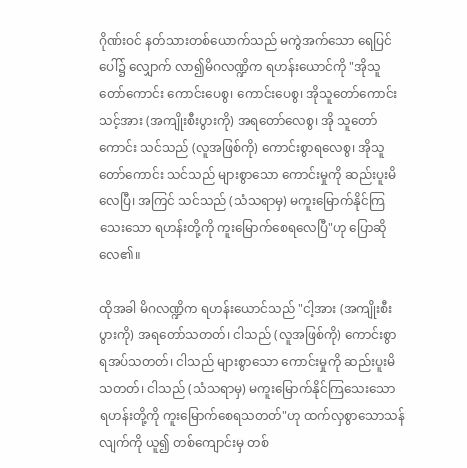ဂိုဏ်းဝင် နတ်သားတစ်ယောက်သည် မကွဲအက်သော ရေပြင်ပေါ်၌ လျှောက် လာ၍မိဂလဏ္ဍိက ရဟန်းယောင်ကို "အိုသူတော်ကောင်း ကောင်းပေစွ၊ ကောင်းပေစွ၊ အိုသူတော်ကောင်းသင့်အား (အကျိုးစီးပွားကို) အရတော်လေစွ၊ အို သူတော်ကောင်း သင်သည် (လူအဖြစ်ကို) ကောင်းစွာရလေစွ၊ အိုသူတော်ကောင်း သင်သည် များစွာသော ကောင်းမှုကို ဆည်းပူးမိလေပြီ၊ အကြင် သင်သည် (သံသရာမှ) မကူးမြောက်နိုင်ကြသေးသော ရဟန်းတို့ကို ကူးမြောက်စေရလေပြီ"ဟု ပြောဆိုလေ၏။

ထိုအခါ မိဂလဏ္ဍိက ရဟန်းယောင်သည် "ငါ့အား (အကျိုးစီးပွားကို) အရတော်သတတ်၊ ငါသည် (လူအဖြစ်ကို) ကောင်းစွာ ရအပ်သတတ်၊ ငါသည် များစွာသော ကောင်းမှုကို ဆည်းပူးမိသတတ်၊ ငါသည် (သံသရာမှ) မကူးမြောက်နိုင်ကြသေးသော ရဟန်းတို့ကို ကူးမြောက်စေရသတတ်"ဟု ထက်လှစွာသောသန်လျက်ကို ယူ၍ တစ်ကျောင်းမှ တစ်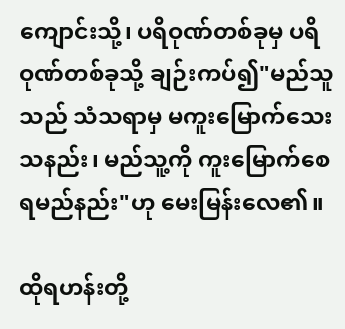ကျောင်းသို့၊ ပရိဝုဏ်တစ်ခုမှ ပရိဝုဏ်တစ်ခုသို့ ချဉ်းကပ်၍"မည်သူသည် သံသရာမှ မကူးမြောက်သေးသနည်း၊ မည်သူ့ကို ကူးမြောက်စေရမည်နည်း"ဟု မေးမြန်းလေ၏။

ထိုရဟန်းတို့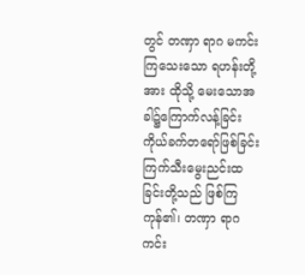တွင် တဏှာ ရာဂ မကင်းကြသေးသော ရဟန်းတို့အား ထိုသို့ မေးသောအခါ၌ကြောက်လန့်ခြင်း ကိုယ်ခက်တရော်ဖြစ်ခြင်း ကြက်သီးမွေးညင်းထခြင်းတို့သည် ဖြစ်ကြကုန်၏၊ တဏှာ ရာဂ ကင်း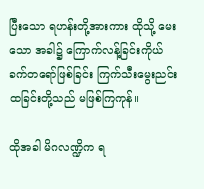ပြီးသော ရဟန်းတို့အားကား ထိုသို့ မေးသော အခါ၌ ကြောက်လန့်ခြင်းကိုယ်ခက်တရော်ဖြစ်ခြင်း ကြက်သီးမွေးညင်းထခြင်းတို့သည် မဖြစ်ကြကုန်။

ထိုအခါ မိဂလဏ္ဍိက ရ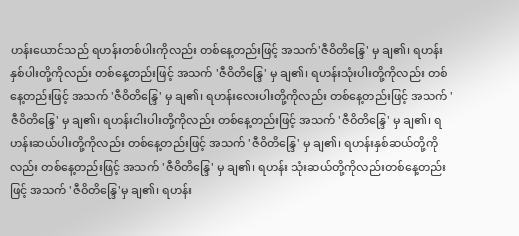ဟန်းယောင်သည် ရဟန်းတစ်ပါးကိုလည်း တစ်နေ့တည်းဖြင့် အသက်'ဇီဝိတိန္ဒြေ' မှ ချ၏၊ ရဟန်းနှစ်ပါးတို့ကိုလည်း တစ်နေ့တည်းဖြင့် အသက် 'ဇီဝိတိန္ဒြေ' မှ ချ၏၊ ရဟန်းသုံးပါးတို့ကိုလည်း တစ်နေ့တည်းဖြင့် အသက် 'ဇီဝိတိန္ဒြေ' မှ ချ၏၊ ရဟန်းလေးပါးတို့ကိုလည်း တစ်နေ့တည်းဖြင့် အသက် 'ဇီဝိတိန္ဒြေ' မှ ချ၏၊ ရဟန်းငါးပါးတို့ကိုလည်း တစ်နေ့တည်းဖြင့် အသက် 'ဇီဝိတိန္ဒြေ' မှ ချ၏၊ ရဟန်းဆယ်ပါးတို့ကိုလည်း တစ်နေ့တည်းဖြင့် အသက် 'ဇီဝိတိန္ဒြေ' မှ ချ၏၊ ရဟန်းနှစ်ဆယ်တို့ကိုလည်း တစ်နေ့တည်းဖြင့် အသက် 'ဇီဝိတိန္ဒြေ' မှ ချ၏၊ ရဟန်း သုံးဆယ်တို့ကိုလည်းတစ်နေ့တည်းဖြင့် အသက် 'ဇီဝိတိန္ဒြေ'မှ ချ၏၊ ရဟန်း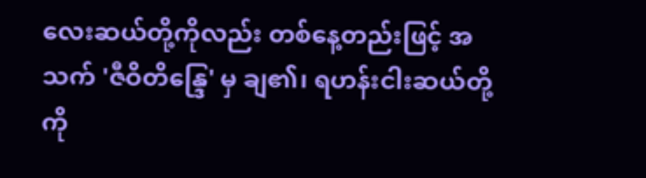လေးဆယ်တို့ကိုလည်း တစ်နေ့တည်းဖြင့် အသက် 'ဇီဝိတိန္ဒြေ' မှ ချ၏၊ ရဟန်းငါးဆယ်တို့ကို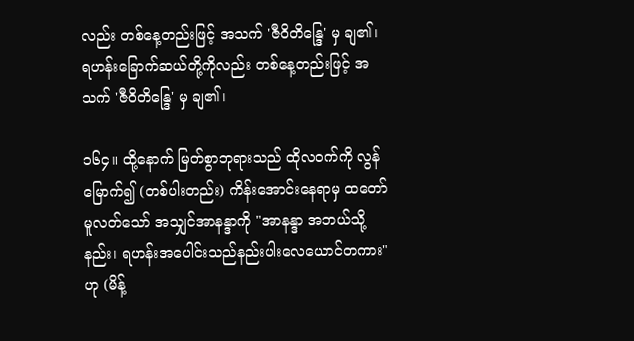လည်း တစ်နေ့တည်းဖြင့် အသက် 'ဇီဝိတိန္ဒြေ' မှ ချ၏၊ ရဟန်းခြောက်ဆယ်တို့ကိုလည်း တစ်နေ့တည်းဖြင့် အသက် 'ဇီဝိတိန္ဒြေ' မှ ချ၏၊

၁၆၄။ ထို့နောက် မြတ်စွာဘုရားသည် ထိုလဝက်ကို လွန်မြောက်၍ (တစ်ပါးတည်း) ကိန်းအောင်းနေရာမှ ထတော်မူလတ်သော် အသျှင်အာနန္ဒာကို "အာနန္ဒာ အဘယ်သို့နည်း၊ ရဟန်းအပေါင်းသည်နည်းပါးလေယောင်တကား"ဟု (မိန့်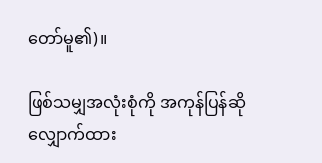တော်မူ၏)။

ဖြစ်သမျှအလုံးစုံကို အကုန်ပြန်ဆို လျှောက်ထား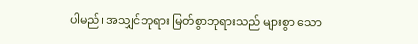ပါမည်၊ အသျှင်ဘုရား မြတ်စွာဘုရားသည် များစွာ သော